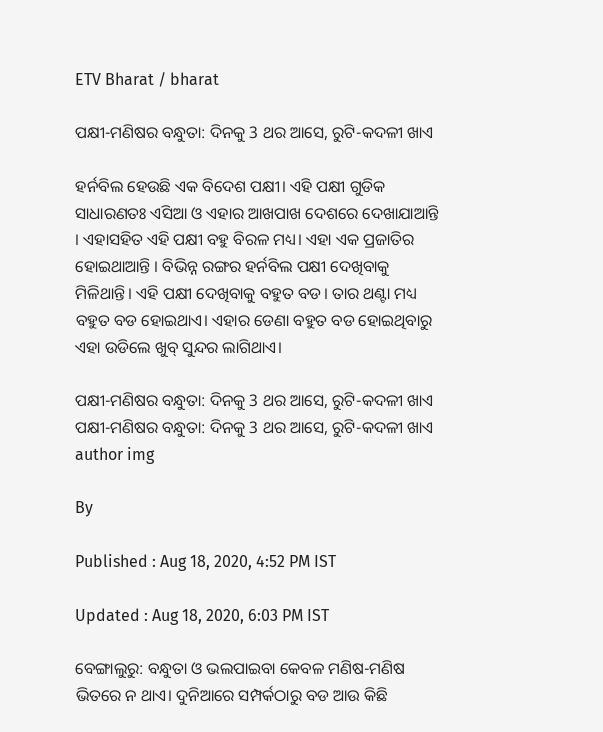ETV Bharat / bharat

ପକ୍ଷୀ-ମଣିଷର ବନ୍ଧୁତା: ଦିନକୁ 3 ଥର ଆସେ, ରୁଟି-କଦଳୀ ଖାଏ

ହର୍ନବିଲ ହେଉଛି ଏକ ବିଦେଶ ପକ୍ଷୀ। ଏହି ପକ୍ଷୀ ଗୁଡିକ ସାଧାରଣତଃ ଏସିଆ ଓ ଏହାର ଆଖପାଖ ଦେଶରେ ଦେଖାଯାଆନ୍ତି । ଏହାସହିତ ଏହି ପକ୍ଷୀ ବହୁ ବିରଳ ମଧ୍ୟ। ଏହା ଏକ ପ୍ରଜାତିର ହୋଇଥାଆନ୍ତି । ବିଭିନ୍ନ ରଙ୍ଗର ହର୍ନବିଲ ପକ୍ଷୀ ଦେଖିବାକୁ ମିଳିଥାନ୍ତି। ଏହି ପକ୍ଷୀ ଦେଖିବାକୁ ବହୁତ ବଡ। ତାର ଥଣ୍ଟା ମଧ୍ୟ ବହୁତ ବଡ ହୋଇଥାଏ। ଏହାର ଡେଣା ବହୁତ ବଡ ହୋଇଥିବାରୁ ଏହା ଉଡିଲେ ଖୁବ୍ ସୁନ୍ଦର ଲାଗିଥାଏ।

ପକ୍ଷୀ-ମଣିଷର ବନ୍ଧୁତା: ଦିନକୁ 3 ଥର ଆସେ, ରୁଟି-କଦଳୀ ଖାଏ
ପକ୍ଷୀ-ମଣିଷର ବନ୍ଧୁତା: ଦିନକୁ 3 ଥର ଆସେ, ରୁଟି-କଦଳୀ ଖାଏ
author img

By

Published : Aug 18, 2020, 4:52 PM IST

Updated : Aug 18, 2020, 6:03 PM IST

ବେଙ୍ଗାଲୁରୁ: ବନ୍ଧୁତା ଓ ଭଲପାଇବା କେବଳ ମଣିଷ-ମଣିଷ ଭିତରେ ନ ଥାଏ। ଦୁନିଆରେ ସମ୍ପର୍କଠାରୁ ବଡ ଆଉ କିଛି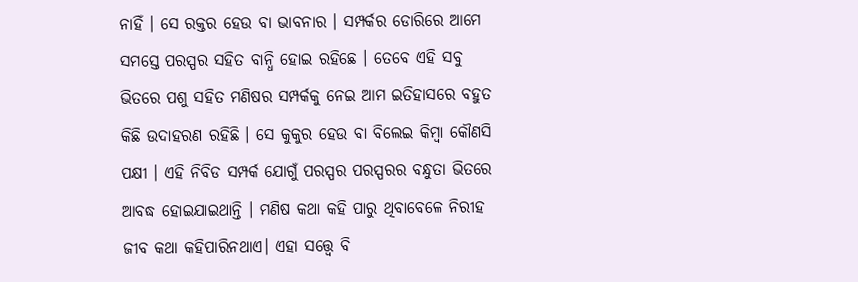ନାହିଁ । ସେ ରକ୍ତର ହେଉ ବା ଭାବନାର । ସମ୍ପର୍କର ଡୋରିରେ ଆମେ ସମସ୍ତେ ପରସ୍ପର ସହିତ ବାନ୍ଧି ହୋଇ ରହିଛେ । ତେବେ ଏହି ସବୁ ଭିତରେ ପଶୁ ସହିତ ମଣିଷର ସମ୍ପର୍କକୁ ନେଇ ଆମ ଇତିହାସରେ ବହୁତ କିଛି ଉଦାହରଣ ରହିଛି । ସେ କୁକୁର ହେଉ ବା ବିଲେଇ କିମ୍ବା କୌଣସି ପକ୍ଷୀ । ଏହି ନିବିଡ ସମ୍ପର୍କ ଯୋଗୁଁ ପରସ୍ପର ପରସ୍ପରର ବନ୍ଧୁତା ଭିତରେ ଆବଦ୍ଧ ହୋଇଯାଇଥାନ୍ତି । ମଣିଷ କଥା କହି ପାରୁ ଥିବାବେଳେ ନିରୀହ ଜୀବ କଥା କହିପାରିନଥାଏ। ଏହା ସତ୍ତ୍ବେ ବି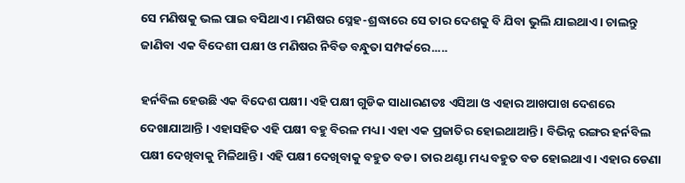ସେ ମଣିଷକୁ ଭଲ ପାଇ ବସିଥାଏ। ମଣିଷର ସ୍ନେହ-ଶ୍ରଦ୍ଧାରେ ସେ ତାର ଦେଶକୁ ବି ଯିବା ଭୁଲି ଯାଇଥାଏ। ଚାଲନ୍ତୁ ଜାଣିବା ଏକ ବିଦେଶୀ ପକ୍ଷୀ ଓ ମଣିଷର ନିବିଡ ବନ୍ଧୁତା ସମ୍ପର୍କରେ.....

ହର୍ନବିଲ ହେଉଛି ଏକ ବିଦେଶ ପକ୍ଷୀ। ଏହି ପକ୍ଷୀ ଗୁଡିକ ସାଧାରଣତଃ ଏସିଆ ଓ ଏହାର ଆଖପାଖ ଦେଶରେ ଦେଖାଯାଆନ୍ତି । ଏହାସହିତ ଏହି ପକ୍ଷୀ ବହୁ ବିରଳ ମଧ୍ୟ। ଏହା ଏକ ପ୍ରଜାତିର ହୋଇଥାଆନ୍ତି । ବିଭିନ୍ନ ରଙ୍ଗର ହର୍ନବିଲ ପକ୍ଷୀ ଦେଖିବାକୁ ମିଳିଥାନ୍ତି। ଏହି ପକ୍ଷୀ ଦେଖିବାକୁ ବହୁତ ବଡ। ତାର ଥଣ୍ଟା ମଧ୍ୟ ବହୁତ ବଡ ହୋଇଥାଏ। ଏହାର ଡେଣା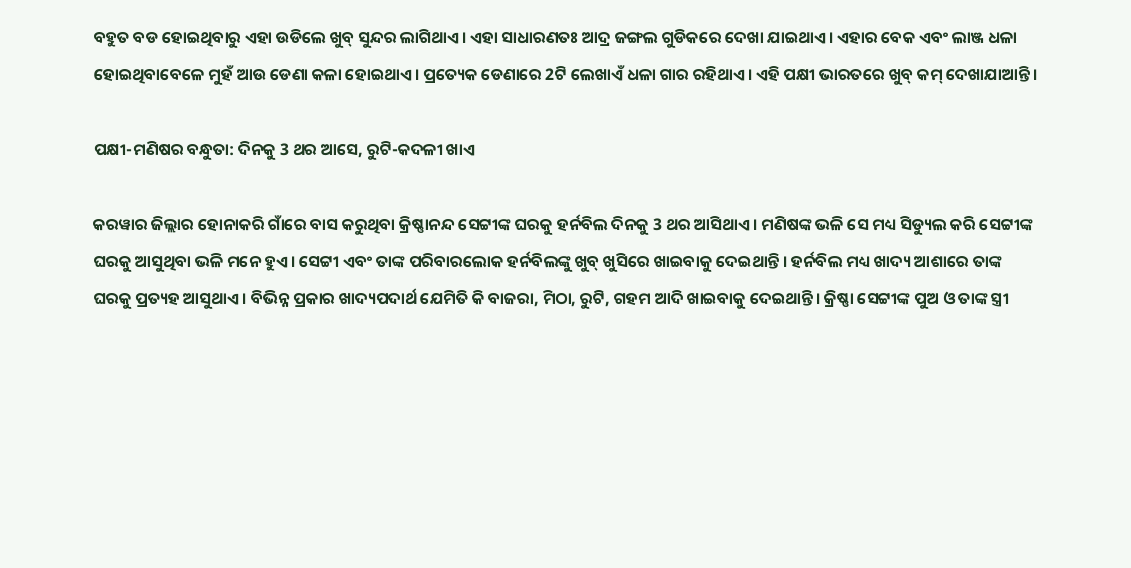ବହୁତ ବଡ ହୋଇଥିବାରୁ ଏହା ଉଡିଲେ ଖୁବ୍ ସୁନ୍ଦର ଲାଗିଥାଏ। ଏହା ସାଧାରଣତଃ ଆଦ୍ର ଜଙ୍ଗଲ ଗୁଡିକରେ ଦେଖା ଯାଇଥାଏ। ଏହାର ବେକ ଏବଂ ଲାଞ୍ଜ ଧଳା ହୋଇଥିବାବେଳେ ମୁହଁ ଆଉ ଡେଣା କଳା ହୋଇଥାଏ। ପ୍ରତ୍ୟେକ ଡେଣାରେ 2ଟି ଲେଖାଏଁ ଧଳା ଗାର ରହିଥାଏ। ଏହି ପକ୍ଷୀ ଭାରତରେ ଖୁବ୍ କମ୍ ଦେଖାଯାଆନ୍ତି ।

ପକ୍ଷୀ-ମଣିଷର ବନ୍ଧୁତା: ଦିନକୁ 3 ଥର ଆସେ, ରୁଟି-କଦଳୀ ଖାଏ

କରୱାର ଜିଲ୍ଲାର ହୋନାକରି ଗାଁରେ ବାସ କରୁଥିବା କ୍ରିଷ୍ଣାନନ୍ଦ ସେଟ୍ଟୀଙ୍କ ଘରକୁ ହର୍ନବିଲ ଦିନକୁ 3 ଥର ଆସିଥାଏ। ମଣିଷଙ୍କ ଭଳି ସେ ମଧ୍ୟ ସିଡ୍ୟୁଲ କରି ସେଟ୍ଟୀଙ୍କ ଘରକୁ ଆସୁଥିବା ଭଳି ମନେ ହୁଏ। ସେଟ୍ଟୀ ଏବଂ ତାଙ୍କ ପରିବାରଲୋକ ହର୍ନବିଲଙ୍କୁ ଖୁବ୍ ଖୁସିରେ ଖାଇବାକୁ ଦେଇଥାନ୍ତି । ହର୍ନବିଲ ମଧ୍ୟ ଖାଦ୍ୟ ଆଶାରେ ତାଙ୍କ ଘରକୁ ପ୍ରତ୍ୟହ ଆସୁଥାଏ। ବିଭିନ୍ନ ପ୍ରକାର ଖାଦ୍ୟପଦାର୍ଥ ଯେମିତି କି ବାଜରା, ମିଠା, ରୁଟି, ଗହମ ଆଦି ଖାଇବାକୁ ଦେଇଥାନ୍ତି। କ୍ରିଷ୍ଣା ସେଟ୍ଟୀଙ୍କ ପୁଅ ଓ ତାଙ୍କ ସ୍ତ୍ରୀ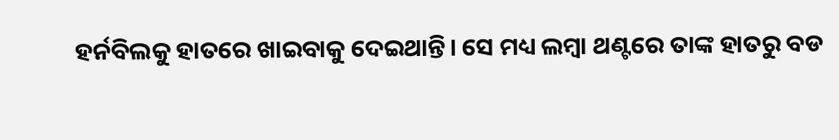ହର୍ନବିଲକୁ ହାତରେ ଖାଇବାକୁ ଦେଇଥାନ୍ତି। ସେ ମଧ୍ୟ ଲମ୍ବା ଥଣ୍ଟରେ ତାଙ୍କ ହାତରୁ ବଡ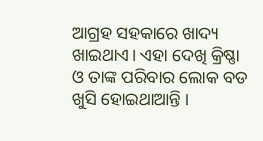ଆଗ୍ରହ ସହକାରେ ଖାଦ୍ୟ ଖାଇଥାଏ। ଏହା ଦେଖି କ୍ରିଷ୍ଣା ଓ ତାଙ୍କ ପରିବାର ଲୋକ ବଡ ଖୁସି ହୋଇଥାଆନ୍ତି ।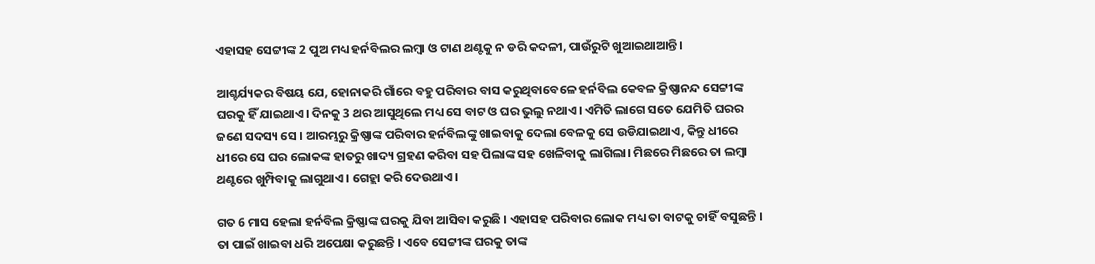ଏହାସହ ସେଟ୍ଟୀଙ୍କ 2 ପୁଅ ମଧ୍ୟ ହର୍ନବିଲର ଲମ୍ବା ଓ ଟାଣ ଥଣ୍ଟକୁ ନ ଡରି କଦଳୀ, ପାଉଁରୁଟି ଖୁଆଇଥାଆନ୍ତି ।

ଆଶ୍ଚର୍ଯ୍ୟକର ବିଷୟ ଯେ, ହୋନାକରି ଗାଁରେ ବହୁ ପରିବାର ବାସ କରୁଥିବାବେଳେ ହର୍ନବିଲ କେବଳ କ୍ରିଷ୍ଣାନନ୍ଦ ସେଟ୍ଟୀଙ୍କ ଘରକୁ ହିଁ ଯାଇଥାଏ। ଦିନକୁ 3 ଥର ଆସୁଥିଲେ ମଧ୍ୟ ସେ ବାଟ ଓ ଘର ଭୁଲୁ ନଥାଏ। ଏମିତି ଲାଗେ ସତେ ଯେମିତି ଘରର ଜଣେ ସଦସ୍ୟ ସେ । ଆରମ୍ଭରୁ କ୍ରିଷ୍ଣାଙ୍କ ପରିବାର ହର୍ନବିଲଙ୍କୁ ଖାଇବାକୁ ଦେଲା ବେଳକୁ ସେ ଉଡିଯାଇଥାଏ, କିନ୍ତୁ ଧୀରେ ଧୀରେ ସେ ଘର ଲୋକଙ୍କ ହାତରୁ ଖାଦ୍ୟ ଗ୍ରହଣ କରିବା ସହ ପିଲାଙ୍କ ସହ ଖେଳିବାକୁ ଲାଗିଲା। ମିଛରେ ମିଛରେ ତା ଲମ୍ବା ଥଣ୍ଟରେ ଖୁମ୍ପିବାକୁ ଲାଗୁଥାଏ। ଗେହ୍ଲା କରି ଦେଉଥାଏ।

ଗତ 6 ମାସ ହେଲା ହର୍ନବିଲ କ୍ରିଷ୍ଣାଙ୍କ ଘରକୁ ଯିବା ଆସିବା କରୁଛି । ଏହାସହ ପରିବାର ଲୋକ ମଧ୍ୟ ତା ବାଟକୁ ଚାହିଁ ବସୁଛନ୍ତି । ତା ପାଇଁ ଖାଇବା ଧରି ଅପେକ୍ଷା କରୁଛନ୍ତି । ଏବେ ସେଟ୍ଟୀଙ୍କ ଘରକୁ ତାଙ୍କ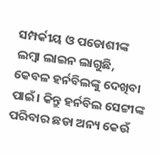ସମ୍ପର୍କୀୟ ଓ ପଡୋଶୀଙ୍କ ଲମ୍ବା ଲାଇନ ଲାଗୁଛି, କେବଳ ହର୍ନବିଲଙ୍କୁ ଦେଖିବା ପାଇଁ। କିନ୍ତୁ ହର୍ନବିଲ ସେଟ୍ଟୀଙ୍କ ପରିବାର ଛଡା ଅନ୍ୟ କେଉଁ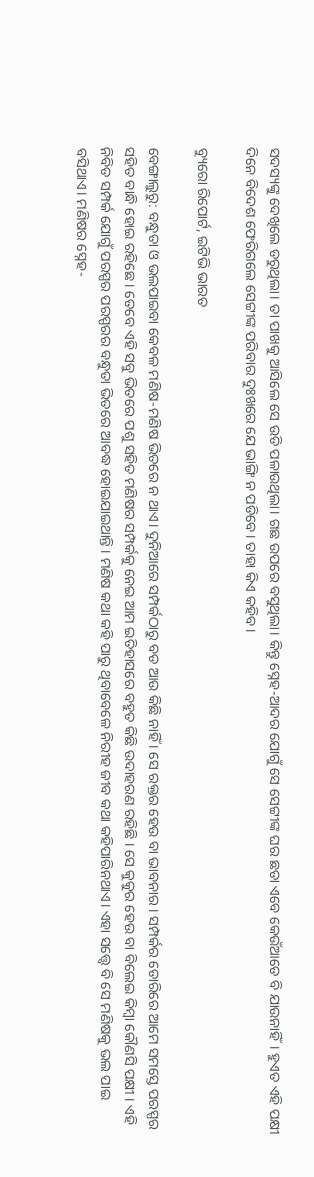ସଦସ୍ୟଙ୍କୁ ଦେଖିଲେ ଡରୁଥିଲା। ତା ପାଖକୁ ଆସିଲେ ସେ ଉଡି ପଳାଉଥିଲା। ଗଛ ଉପରେ ବସୁଥିଲା। କିନ୍ତୁ ସ୍ନେହ-ଆଦର ଯୋଗୁଁ ସେ ସେଟ୍ଟୀଙ୍କ ଘର ଛଡା ଏବେ କେଉଁଆଡେ ବି ଯାଉନାହିଁ। ହୁଏତ ଏହି ପକ୍ଷୀ ଦିନେ ବିଦେଶ ଫେରିଗଲେ ସେଟ୍ଟୀଙ୍କ ପରିବାର ଦୁଃଖରେ ଯେ ଭାଙ୍ଗି ନ ପଡିବେ। ତାହା କିଏ କହିବ।

ବ୍ୟୁରୋ ରିପୋର୍ଟ, ଇଟିଭି ଭାରତ

ବେଙ୍ଗାଲୁରୁ: ବନ୍ଧୁତା ଓ ଭଲପାଇବା କେବଳ ମଣିଷ-ମଣିଷ ଭିତରେ ନ ଥାଏ। ଦୁନିଆରେ ସମ୍ପର୍କଠାରୁ ବଡ ଆଉ କିଛି ନାହିଁ । ସେ ରକ୍ତର ହେଉ ବା ଭାବନାର । ସମ୍ପର୍କର ଡୋରିରେ ଆମେ ସମସ୍ତେ ପରସ୍ପର ସହିତ ବାନ୍ଧି ହୋଇ ରହିଛେ । ତେବେ ଏହି ସବୁ ଭିତରେ ପଶୁ ସହିତ ମଣିଷର ସମ୍ପର୍କକୁ ନେଇ ଆମ ଇତିହାସରେ ବହୁତ କିଛି ଉଦାହରଣ ରହିଛି । ସେ କୁକୁର ହେଉ ବା ବିଲେଇ କିମ୍ବା କୌଣସି ପକ୍ଷୀ । ଏହି ନିବିଡ ସମ୍ପର୍କ ଯୋଗୁଁ ପରସ୍ପର ପରସ୍ପରର ବନ୍ଧୁତା ଭିତରେ ଆବଦ୍ଧ ହୋଇଯାଇଥାନ୍ତି । ମଣିଷ କଥା କହି ପାରୁ ଥିବାବେଳେ ନିରୀହ ଜୀବ କଥା କହିପାରିନଥାଏ। ଏହା ସତ୍ତ୍ବେ ବି ସେ ମଣିଷକୁ ଭଲ ପାଇ ବସିଥାଏ। ମଣିଷର ସ୍ନେହ-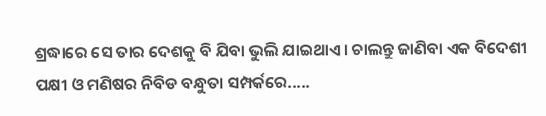ଶ୍ରଦ୍ଧାରେ ସେ ତାର ଦେଶକୁ ବି ଯିବା ଭୁଲି ଯାଇଥାଏ। ଚାଲନ୍ତୁ ଜାଣିବା ଏକ ବିଦେଶୀ ପକ୍ଷୀ ଓ ମଣିଷର ନିବିଡ ବନ୍ଧୁତା ସମ୍ପର୍କରେ.....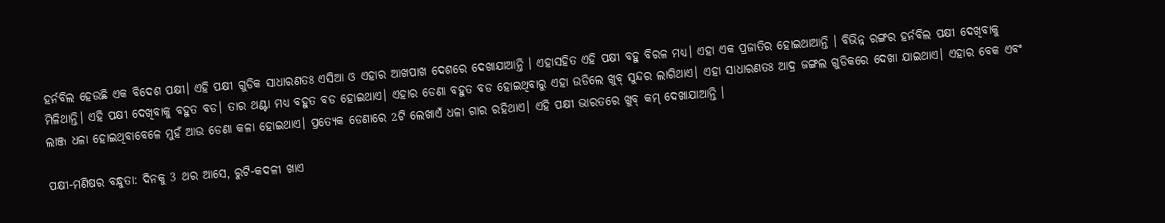ହର୍ନବିଲ ହେଉଛି ଏକ ବିଦେଶ ପକ୍ଷୀ। ଏହି ପକ୍ଷୀ ଗୁଡିକ ସାଧାରଣତଃ ଏସିଆ ଓ ଏହାର ଆଖପାଖ ଦେଶରେ ଦେଖାଯାଆନ୍ତି । ଏହାସହିତ ଏହି ପକ୍ଷୀ ବହୁ ବିରଳ ମଧ୍ୟ। ଏହା ଏକ ପ୍ରଜାତିର ହୋଇଥାଆନ୍ତି । ବିଭିନ୍ନ ରଙ୍ଗର ହର୍ନବିଲ ପକ୍ଷୀ ଦେଖିବାକୁ ମିଳିଥାନ୍ତି। ଏହି ପକ୍ଷୀ ଦେଖିବାକୁ ବହୁତ ବଡ। ତାର ଥଣ୍ଟା ମଧ୍ୟ ବହୁତ ବଡ ହୋଇଥାଏ। ଏହାର ଡେଣା ବହୁତ ବଡ ହୋଇଥିବାରୁ ଏହା ଉଡିଲେ ଖୁବ୍ ସୁନ୍ଦର ଲାଗିଥାଏ। ଏହା ସାଧାରଣତଃ ଆଦ୍ର ଜଙ୍ଗଲ ଗୁଡିକରେ ଦେଖା ଯାଇଥାଏ। ଏହାର ବେକ ଏବଂ ଲାଞ୍ଜ ଧଳା ହୋଇଥିବାବେଳେ ମୁହଁ ଆଉ ଡେଣା କଳା ହୋଇଥାଏ। ପ୍ରତ୍ୟେକ ଡେଣାରେ 2ଟି ଲେଖାଏଁ ଧଳା ଗାର ରହିଥାଏ। ଏହି ପକ୍ଷୀ ଭାରତରେ ଖୁବ୍ କମ୍ ଦେଖାଯାଆନ୍ତି ।

ପକ୍ଷୀ-ମଣିଷର ବନ୍ଧୁତା: ଦିନକୁ 3 ଥର ଆସେ, ରୁଟି-କଦଳୀ ଖାଏ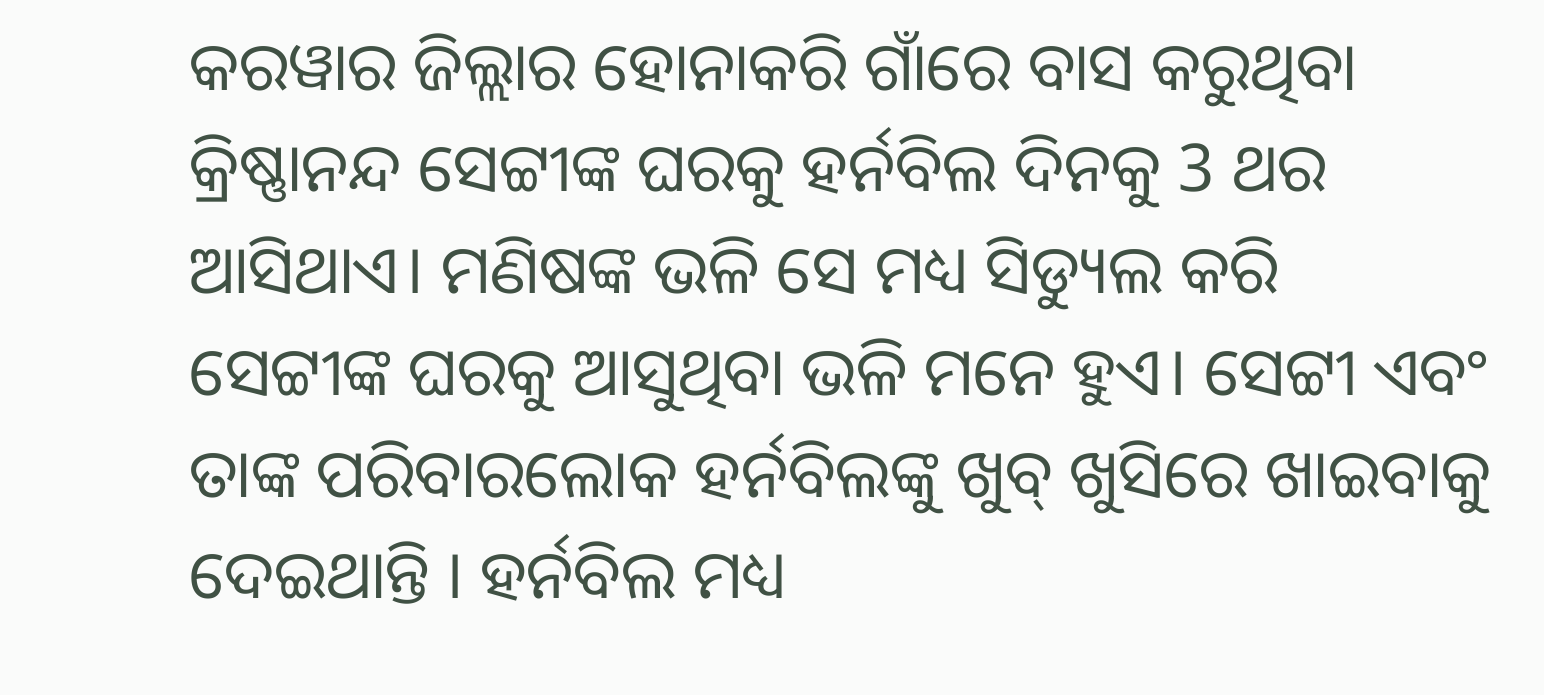କରୱାର ଜିଲ୍ଲାର ହୋନାକରି ଗାଁରେ ବାସ କରୁଥିବା କ୍ରିଷ୍ଣାନନ୍ଦ ସେଟ୍ଟୀଙ୍କ ଘରକୁ ହର୍ନବିଲ ଦିନକୁ 3 ଥର ଆସିଥାଏ। ମଣିଷଙ୍କ ଭଳି ସେ ମଧ୍ୟ ସିଡ୍ୟୁଲ କରି ସେଟ୍ଟୀଙ୍କ ଘରକୁ ଆସୁଥିବା ଭଳି ମନେ ହୁଏ। ସେଟ୍ଟୀ ଏବଂ ତାଙ୍କ ପରିବାରଲୋକ ହର୍ନବିଲଙ୍କୁ ଖୁବ୍ ଖୁସିରେ ଖାଇବାକୁ ଦେଇଥାନ୍ତି । ହର୍ନବିଲ ମଧ୍ୟ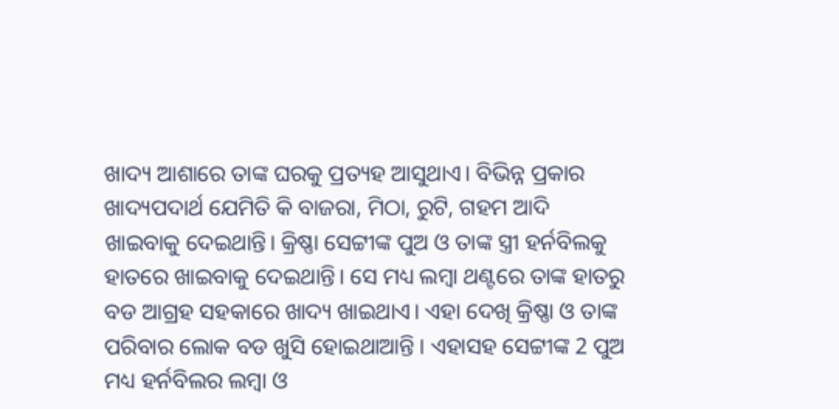ଖାଦ୍ୟ ଆଶାରେ ତାଙ୍କ ଘରକୁ ପ୍ରତ୍ୟହ ଆସୁଥାଏ। ବିଭିନ୍ନ ପ୍ରକାର ଖାଦ୍ୟପଦାର୍ଥ ଯେମିତି କି ବାଜରା, ମିଠା, ରୁଟି, ଗହମ ଆଦି ଖାଇବାକୁ ଦେଇଥାନ୍ତି। କ୍ରିଷ୍ଣା ସେଟ୍ଟୀଙ୍କ ପୁଅ ଓ ତାଙ୍କ ସ୍ତ୍ରୀ ହର୍ନବିଲକୁ ହାତରେ ଖାଇବାକୁ ଦେଇଥାନ୍ତି। ସେ ମଧ୍ୟ ଲମ୍ବା ଥଣ୍ଟରେ ତାଙ୍କ ହାତରୁ ବଡ ଆଗ୍ରହ ସହକାରେ ଖାଦ୍ୟ ଖାଇଥାଏ। ଏହା ଦେଖି କ୍ରିଷ୍ଣା ଓ ତାଙ୍କ ପରିବାର ଲୋକ ବଡ ଖୁସି ହୋଇଥାଆନ୍ତି । ଏହାସହ ସେଟ୍ଟୀଙ୍କ 2 ପୁଅ ମଧ୍ୟ ହର୍ନବିଲର ଲମ୍ବା ଓ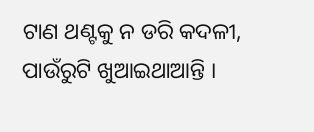ଟାଣ ଥଣ୍ଟକୁ ନ ଡରି କଦଳୀ, ପାଉଁରୁଟି ଖୁଆଇଥାଆନ୍ତି ।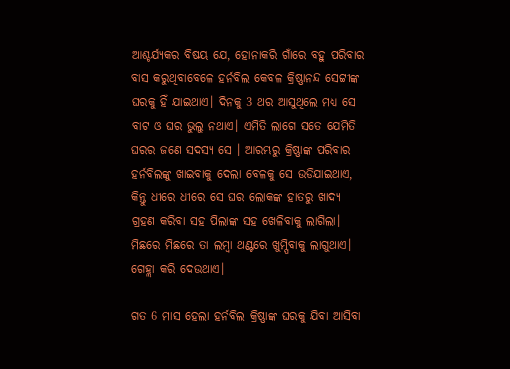ଆଶ୍ଚର୍ଯ୍ୟକର ବିଷୟ ଯେ, ହୋନାକରି ଗାଁରେ ବହୁ ପରିବାର ବାସ କରୁଥିବାବେଳେ ହର୍ନବିଲ କେବଳ କ୍ରିଷ୍ଣାନନ୍ଦ ସେଟ୍ଟୀଙ୍କ ଘରକୁ ହିଁ ଯାଇଥାଏ। ଦିନକୁ 3 ଥର ଆସୁଥିଲେ ମଧ୍ୟ ସେ ବାଟ ଓ ଘର ଭୁଲୁ ନଥାଏ। ଏମିତି ଲାଗେ ସତେ ଯେମିତି ଘରର ଜଣେ ସଦସ୍ୟ ସେ । ଆରମ୍ଭରୁ କ୍ରିଷ୍ଣାଙ୍କ ପରିବାର ହର୍ନବିଲଙ୍କୁ ଖାଇବାକୁ ଦେଲା ବେଳକୁ ସେ ଉଡିଯାଇଥାଏ, କିନ୍ତୁ ଧୀରେ ଧୀରେ ସେ ଘର ଲୋକଙ୍କ ହାତରୁ ଖାଦ୍ୟ ଗ୍ରହଣ କରିବା ସହ ପିଲାଙ୍କ ସହ ଖେଳିବାକୁ ଲାଗିଲା। ମିଛରେ ମିଛରେ ତା ଲମ୍ବା ଥଣ୍ଟରେ ଖୁମ୍ପିବାକୁ ଲାଗୁଥାଏ। ଗେହ୍ଲା କରି ଦେଉଥାଏ।

ଗତ 6 ମାସ ହେଲା ହର୍ନବିଲ କ୍ରିଷ୍ଣାଙ୍କ ଘରକୁ ଯିବା ଆସିବା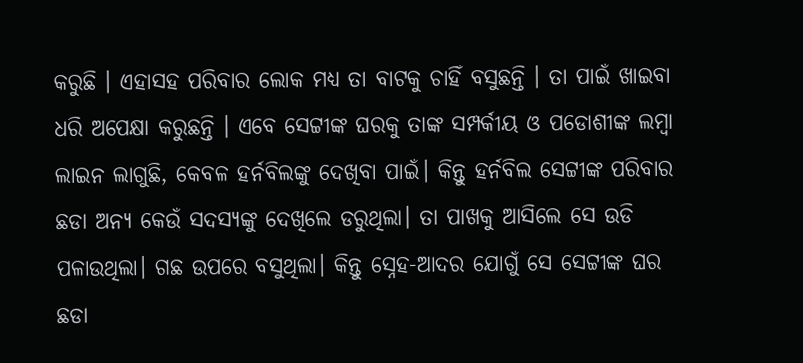କରୁଛି । ଏହାସହ ପରିବାର ଲୋକ ମଧ୍ୟ ତା ବାଟକୁ ଚାହିଁ ବସୁଛନ୍ତି । ତା ପାଇଁ ଖାଇବା ଧରି ଅପେକ୍ଷା କରୁଛନ୍ତି । ଏବେ ସେଟ୍ଟୀଙ୍କ ଘରକୁ ତାଙ୍କ ସମ୍ପର୍କୀୟ ଓ ପଡୋଶୀଙ୍କ ଲମ୍ବା ଲାଇନ ଲାଗୁଛି, କେବଳ ହର୍ନବିଲଙ୍କୁ ଦେଖିବା ପାଇଁ। କିନ୍ତୁ ହର୍ନବିଲ ସେଟ୍ଟୀଙ୍କ ପରିବାର ଛଡା ଅନ୍ୟ କେଉଁ ସଦସ୍ୟଙ୍କୁ ଦେଖିଲେ ଡରୁଥିଲା। ତା ପାଖକୁ ଆସିଲେ ସେ ଉଡି ପଳାଉଥିଲା। ଗଛ ଉପରେ ବସୁଥିଲା। କିନ୍ତୁ ସ୍ନେହ-ଆଦର ଯୋଗୁଁ ସେ ସେଟ୍ଟୀଙ୍କ ଘର ଛଡା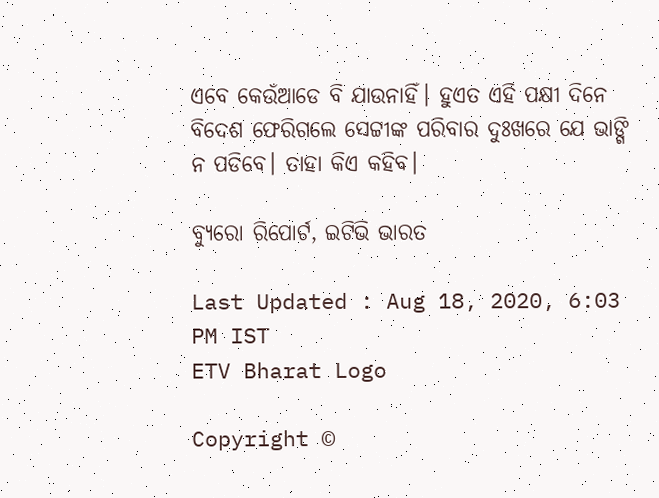ଏବେ କେଉଁଆଡେ ବି ଯାଉନାହିଁ। ହୁଏତ ଏହି ପକ୍ଷୀ ଦିନେ ବିଦେଶ ଫେରିଗଲେ ସେଟ୍ଟୀଙ୍କ ପରିବାର ଦୁଃଖରେ ଯେ ଭାଙ୍ଗି ନ ପଡିବେ। ତାହା କିଏ କହିବ।

ବ୍ୟୁରୋ ରିପୋର୍ଟ, ଇଟିଭି ଭାରତ

Last Updated : Aug 18, 2020, 6:03 PM IST
ETV Bharat Logo

Copyright ©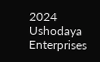2024 Ushodaya Enterprises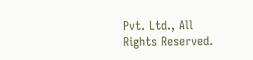Pvt. Ltd., All Rights Reserved.